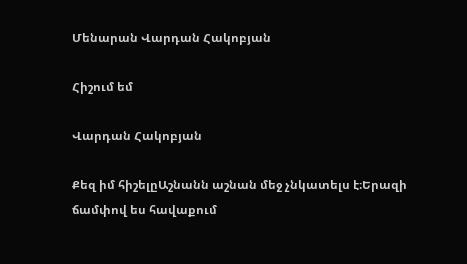Մենարան Վարդան Հակոբյան

Հիշում եմ

Վարդան Հակոբյան

Քեզ իմ հիշելըԱշնանն աշնան մեջ չնկատելս է։Երազի ճամփով ես հավաքում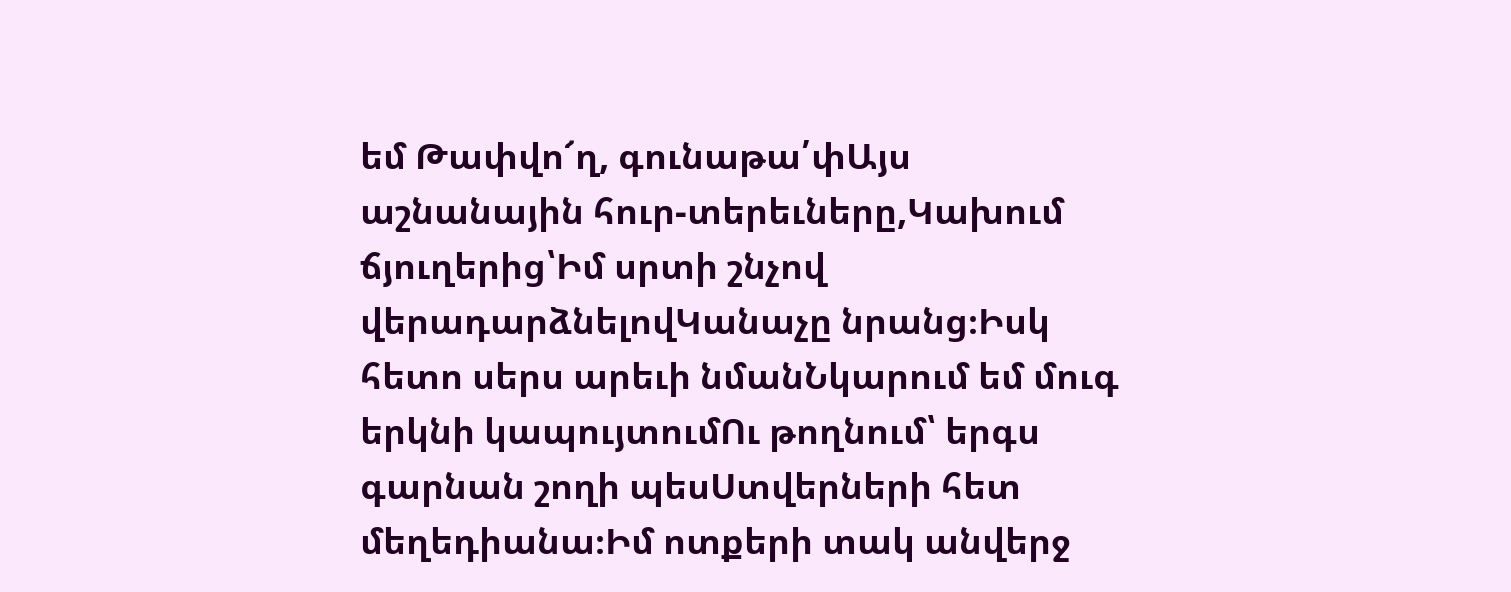եմ Թափվո՜ղ, գունաթա՛փԱյս աշնանային հուր-տերեւները,Կախում ճյուղերից՝Իմ սրտի շնչով վերադարձնելովԿանաչը նրանց։Իսկ հետո սերս արեւի նմանՆկարում եմ մուգ երկնի կապույտումՈւ թողնում՝ երգս գարնան շողի պեսՍտվերների հետ մեղեդիանա։Իմ ոտքերի տակ անվերջ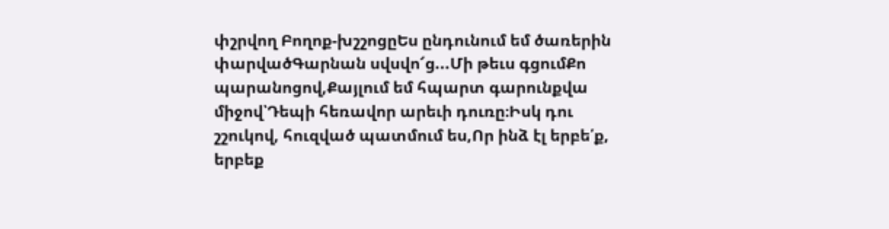փշրվող Բողոք-խշշոցըԵս ընդունում եմ ծառերին փարվածԳարնան սվսվո՜ց...Մի թեւս գցումՔո պարանոցով,Քայլում եմ հպարտ գարունքվա միջով՝Դեպի հեռավոր արեւի դուռը։Իսկ դու շշուկով, հուզված պատմում ես,Որ ինձ էլ երբե՛ք, երբեք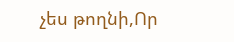չես թողնի,Որ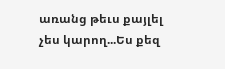առանց թեւս քայլել չես կարող...Ես քեզ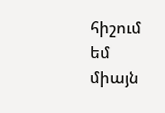հիշում եմ միայն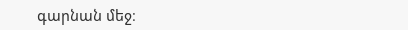գարնան մեջ։